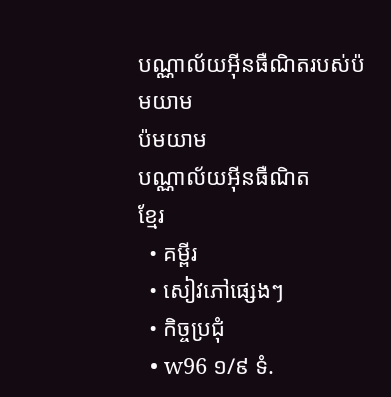បណ្ណាល័យអ៊ីនធឺណិតរបស់ប៉មយាម
ប៉មយាម
បណ្ណាល័យអ៊ីនធឺណិត
ខ្មែរ
  • គម្ពីរ
  • សៀវភៅផ្សេងៗ
  • កិច្ចប្រជុំ
  • w96 ១/៩ ទំ.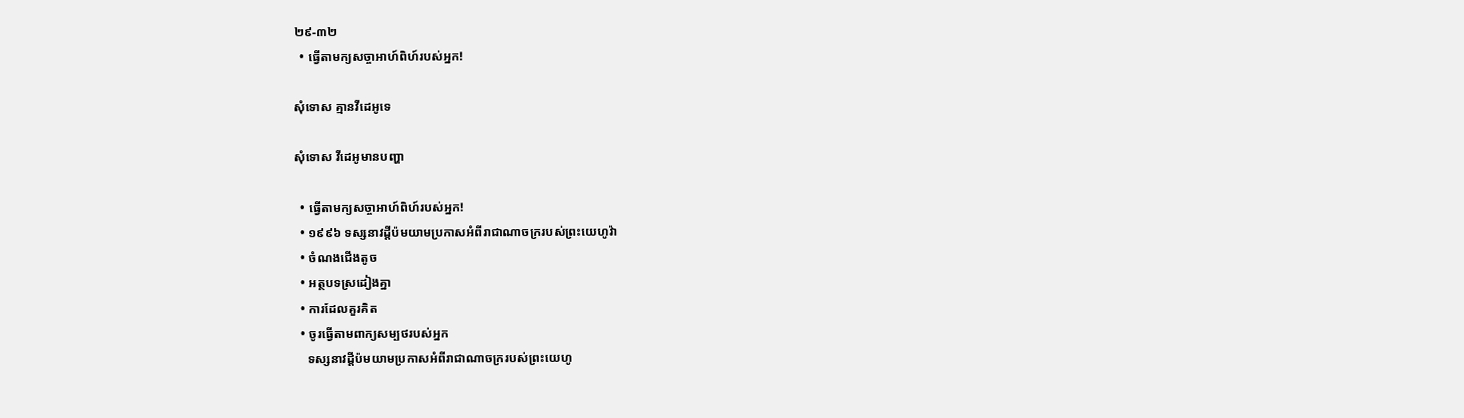២៩-៣២
  • ធ្វើតាមក្យសច្ចាអាហ៍ពិហ៍របស់អ្នក!

សុំទោស គ្មានវីដេអូទេ

សុំទោស វីដេអូមានបញ្ហា

  • ធ្វើតាមក្យសច្ចាអាហ៍ពិហ៍របស់អ្នក!
  • ១៩៩៦ ទស្សនាវដ្ដីប៉មយាមប្រកាសអំពីរាជាណាចក្ររបស់ព្រះយេហូវ៉ា
  • ចំណងជើងតូច
  • អត្ថបទស្រដៀងគ្នា
  • ការដែលគួរគិត
  • ចូរធ្វើតាមពាក្យសម្បថរបស់អ្នក
    ទស្សនាវដ្ដីប៉មយាមប្រកាសអំពីរាជាណាចក្ររបស់ព្រះយេហូ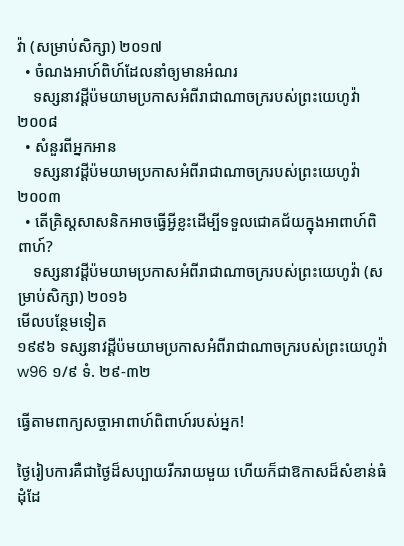វ៉ា (សម្រាប់សិក្សា) ២០១៧
  • ចំណងអាហ៍ពិហ៍ដែលនាំឲ្យមានអំណរ
    ទស្សនាវដ្ដីប៉មយាមប្រកាសអំពីរាជាណាចក្ររបស់ព្រះយេហូវ៉ា ២០០៨
  • សំនួរពីអ្នកអាន
    ទស្សនាវដ្ដីប៉មយាមប្រកាសអំពីរាជាណាចក្ររបស់ព្រះយេហូវ៉ា ២០០៣
  • តើគ្រិស្តសាសនិកអាចធ្វើអ្វីខ្លះដើម្បីទទួលជោគជ័យក្នុងអាពាហ៍ពិពាហ៍?
    ទស្សនាវដ្ដីប៉មយាមប្រកាសអំពីរាជាណាចក្ររបស់ព្រះយេហូវ៉ា (សម្រាប់សិក្សា) ២០១៦
មើលបន្ថែមទៀត
១៩៩៦ ទស្សនាវដ្ដីប៉មយាមប្រកាសអំពីរាជាណាចក្ររបស់ព្រះយេហូវ៉ា
w96 ១/៩ ទំ. ២៩-៣២

ធ្វើតាមពាក្យសច្ចាអាពាហ៍ពិពាហ៍របស់អ្នក!

ថ្ងៃរៀបការគឺជាថ្ងៃដ៏សប្បាយរីករាយមួយ ហើយក៏ជាឱកាសដ៏សំខាន់ធំដុំដែ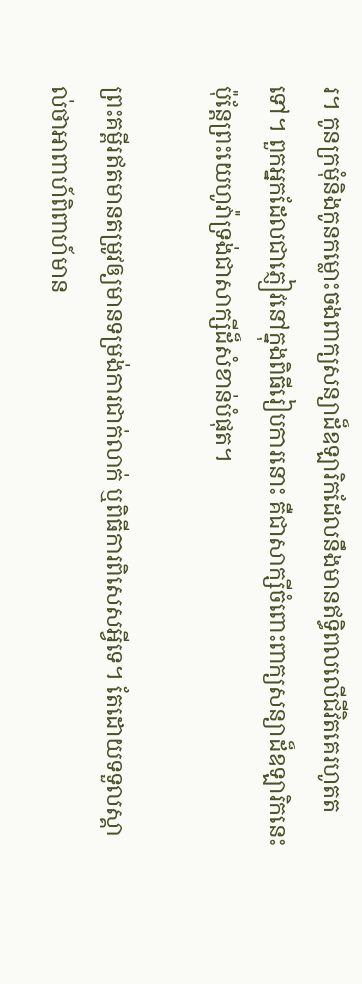រ។ កូនក្រមុំនិងកូនកម្លោះចងពាក្យសន្យាដ៏ឧឡារិកដែលនឹងមានឥទ្ធិពលលើជីវិតគេរហូតតទៅ។ ពួកអ្នកដែលជាភ្ញៀវនៅក្នុងពិធីរៀបការនោះ គឺជាសាក្សីចំពោះពាក្យសន្យាដ៏ឧឡារិកនេះ ប៉ុន្តែព្រះយេហូវ៉ាទ្រង់ជាសាក្សីដ៏សំខាន់បំផុត។

ព្រះគម្ពីរឥតមានតម្រូវឲ្យមានទម្រង់ការជាក់លាក់ ឬពិធីការពិសេសអ្វីទេ។ តែដោយទទួលស្គាល់ថាអាពាហ៍ពិពាហ៍មាន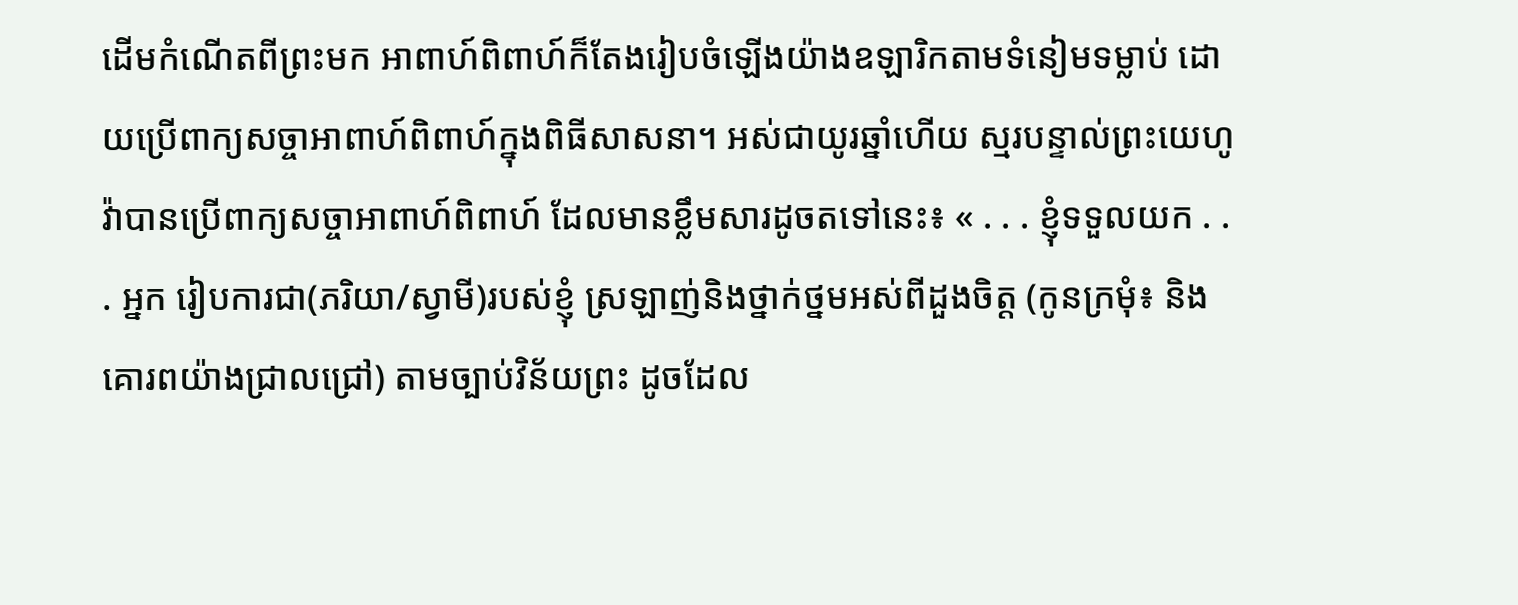ដើមកំណើតពីព្រះមក អាពាហ៍ពិពាហ៍ក៏តែងរៀបចំឡើងយ៉ាងឧឡារិកតាមទំនៀមទម្លាប់ ដោយប្រើពាក្យសច្ចាអាពាហ៍ពិពាហ៍ក្នុងពិធីសាសនា។ អស់ជាយូរឆ្នាំហើយ ស្មរបន្ទាល់ព្រះយេហូវ៉ាបានប្រើពាក្យសច្ចាអាពាហ៍ពិពាហ៍ ដែលមានខ្លឹមសារដូចតទៅនេះ៖ « . . . ខ្ញុំទទួលយក . . . អ្នក រៀបការជា(ភរិយា/ស្វាមី)របស់ខ្ញុំ ស្រឡាញ់និងថ្នាក់ថ្នមអស់ពីដួងចិត្ត (កូនក្រមុំ៖ និងគោរពយ៉ាងជ្រាលជ្រៅ) តាមច្បាប់វិន័យព្រះ ដូចដែល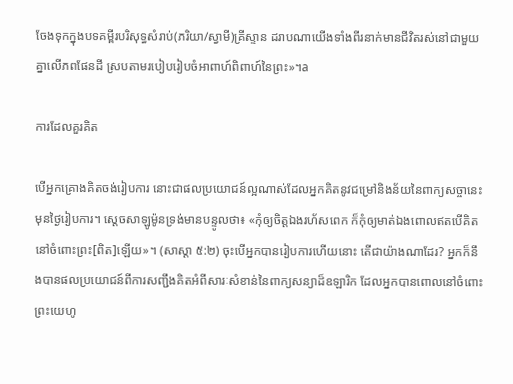ចែងទុកក្នុងបទគម្ពីរបរិសុទ្ធសំរាប់(ភរិយា/ស្វាមី)គ្រីស្ទាន ដរាបណាយើងទាំងពីរនាក់មានជីវិតរស់នៅជាមួយគ្នាលើភពផែនដី ស្របតាមរបៀបរៀបចំអាពាហ៍ពិពាហ៍នៃព្រះ»។a

ការដែលគួរគិត

បើអ្នកគ្រោងគិតចង់រៀបការ នោះជាផលប្រយោជន៍ល្អណាស់ដែលអ្នកគិតនូវជម្រៅនិងន័យនៃពាក្យសច្ចានេះមុនថ្ងៃរៀបការ។ ស្តេចសាឡូម៉ូនទ្រង់មានបន្ទូលថា៖ «កុំឲ្យចិត្តឯងរហ័សពេក ក៏កុំឲ្យមាត់ឯងពោលឥតបើគិតនៅចំពោះព្រះ[ពិត]ឡើយ»។ (សាស្ដា ៥:២) ចុះបើអ្នកបានរៀបការហើយនោះ តើជាយ៉ាងណាដែរ? អ្នកក៏នឹងបានផលប្រយោជន៍ពីការសញ្ជឹងគិតអំពីសារៈសំខាន់នៃពាក្យសន្យាដ៏ឧឡារិក ដែលអ្នកបានពោលនៅចំពោះព្រះយេហូ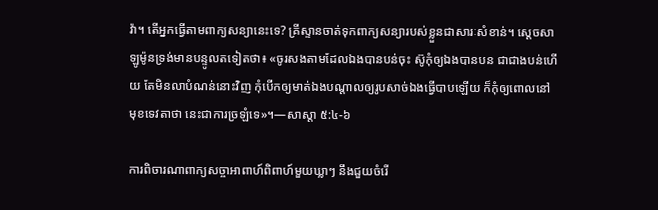វ៉ា។ តើអ្នកធ្វើតាមពាក្យសន្យានេះទេ? គ្រីស្ទានចាត់ទុកពាក្យសន្យារបស់ខ្លួនជាសារៈសំខាន់។ ស្តេចសាឡូម៉ូនទ្រង់មានបន្ទូលតទៀតថា៖ «ចូរសងតាមដែលឯងបានបន់ចុះ ស៊ូកុំឲ្យឯងបានបន ជាជាងបន់ហើយ តែមិនលាបំណន់នោះវិញ កុំបើកឲ្យមាត់ឯងបណ្ដាលឲ្យរូបសាច់ឯងធ្វើបាបឡើយ ក៏កុំឲ្យពោលនៅមុខទេវតាថា នេះជាការច្រឡំទេ»។—សាស្ដា ៥:៤-៦

ការពិចារណាពាក្យសច្ចាអាពាហ៍ពិពាហ៍មួយឃ្លាៗ នឹងជួយចំរើ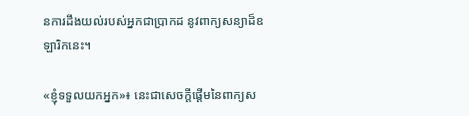នការដឹងយល់របស់អ្នកជាប្រាកដ នូវពាក្យសន្យាដ៏ឧឡារិកនេះ។

«ខ្ញុំទទួលយកអ្នក»៖ នេះជាសេចក្ដីផ្ដើមនៃពាក្យស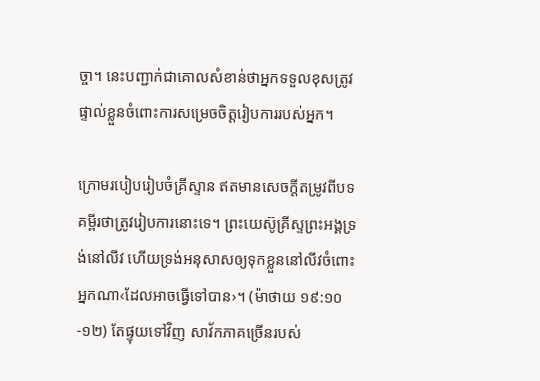ច្ចា។ នេះបញ្ជាក់ជាគោលសំខាន់ថាអ្នកទទួលខុសត្រូវផ្ទាល់ខ្លួនចំពោះការសម្រេចចិត្តរៀបការរបស់អ្នក។

ក្រោមរបៀបរៀបចំគ្រីស្ទាន ឥតមានសេចក្ដីតម្រូវពីបទគម្ពីរថាត្រូវរៀបការនោះទេ។ ព្រះយេស៊ូគ្រីស្ទព្រះអង្គទ្រង់នៅលីវ ហើយទ្រង់អនុសាសឲ្យទុកខ្លួននៅលីវចំពោះអ្នកណា‹ដែលអាចធ្វើទៅបាន›។ (ម៉ាថាយ ១៩:១០-១២) តែផ្ទុយទៅវិញ សាវ័កភាគច្រើនរបស់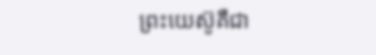ព្រះយេស៊ូគឺជា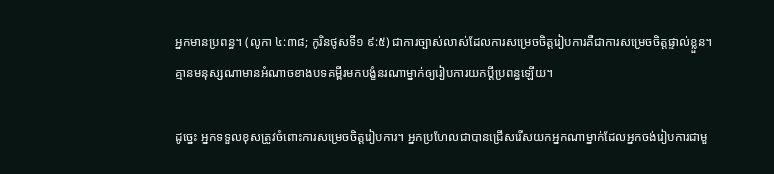អ្នកមានប្រពន្ធ។ (លូកា ៤:៣៨; កូរិនថូសទី១ ៩:៥) ជាការច្បាស់លាស់ដែលការសម្រេចចិត្តរៀបការគឺជាការសម្រេចចិត្តផ្ទាល់ខ្លួន។ គ្មានមនុស្សណាមានអំណាចខាងបទគម្ពីរមកបង្ខំនរណាម្នាក់ឲ្យរៀបការយកប្ដីប្រពន្ធឡើយ។

ដូច្នេះ អ្នកទទួលខុសត្រូវចំពោះការសម្រេចចិត្តរៀបការ។ អ្នកប្រហែលជាបានជ្រើសរើសយកអ្នកណាម្នាក់ដែលអ្នកចង់រៀបការជាមួ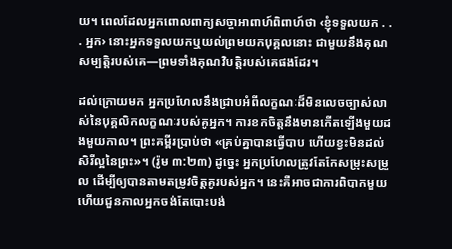យ។ ពេលដែលអ្នកពោលពាក្យសច្ចាអាពាហ៍ពិពាហ៍ថា ‹ខ្ញុំទទួលយក . . . អ្នក› នោះអ្នកទទួលយកឬយល់ព្រមយកបុគ្គលនោះ ជាមួយនឹងគុណសម្បត្ដិរបស់គេ—ព្រមទាំងគុណវិបត្ដិរបស់គេផងដែរ។

ដល់ក្រោយមក អ្នកប្រហែលនឹងជ្រាបអំពីលក្ខណៈដ៏មិនលេចច្បាស់លាស់នៃបុគ្គលិកលក្ខណៈរបស់គូអ្នក។ ការខកចិត្តនឹងមានកើតឡើងមួយដងមួយកាល។ ព្រះគម្ពីរប្រាប់ថា «គ្រប់គ្នាបានធ្វើបាប ហើយខ្វះមិនដល់សិរីល្អនៃព្រះ»។ (រ៉ូម ៣:២៣) ដូច្នេះ អ្នកប្រហែលត្រូវតែកែសម្រុះសម្រួល ដើម្បីឲ្យបានតាមតម្រូវចិត្តគូរបស់អ្នក។ នេះគឺអាចជាការពិបាកមួយ ហើយជួនកាលអ្នកចង់តែបោះបង់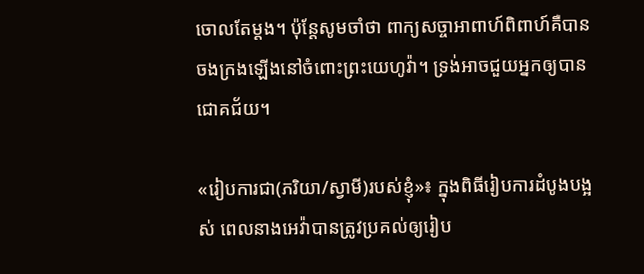ចោលតែម្ដង។ ប៉ុន្តែសូមចាំថា ពាក្យសច្ចាអាពាហ៍ពិពាហ៍គឺបានចងក្រងឡើងនៅចំពោះព្រះយេហូវ៉ា។ ទ្រង់អាចជួយអ្នកឲ្យបានជោគជ័យ។

«រៀបការជា(ភរិយា/ស្វាមី)របស់ខ្ញុំ»៖ ក្នុងពិធីរៀបការដំបូងបង្អស់ ពេលនាងអេវ៉ាបានត្រូវប្រគល់ឲ្យរៀប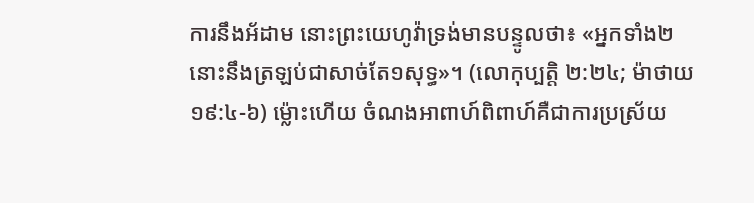ការនឹងអ័ដាម នោះព្រះយេហូវ៉ាទ្រង់មានបន្ទូលថា៖ «អ្នកទាំង២នោះនឹងត្រឡប់ជាសាច់តែ១សុទ្ធ»។ (លោកុប្បត្តិ ២:២៤; ម៉ាថាយ ១៩:៤-៦) ម្ល៉ោះហើយ ចំណងអាពាហ៍ពិពាហ៍គឺជាការប្រស្រ័យ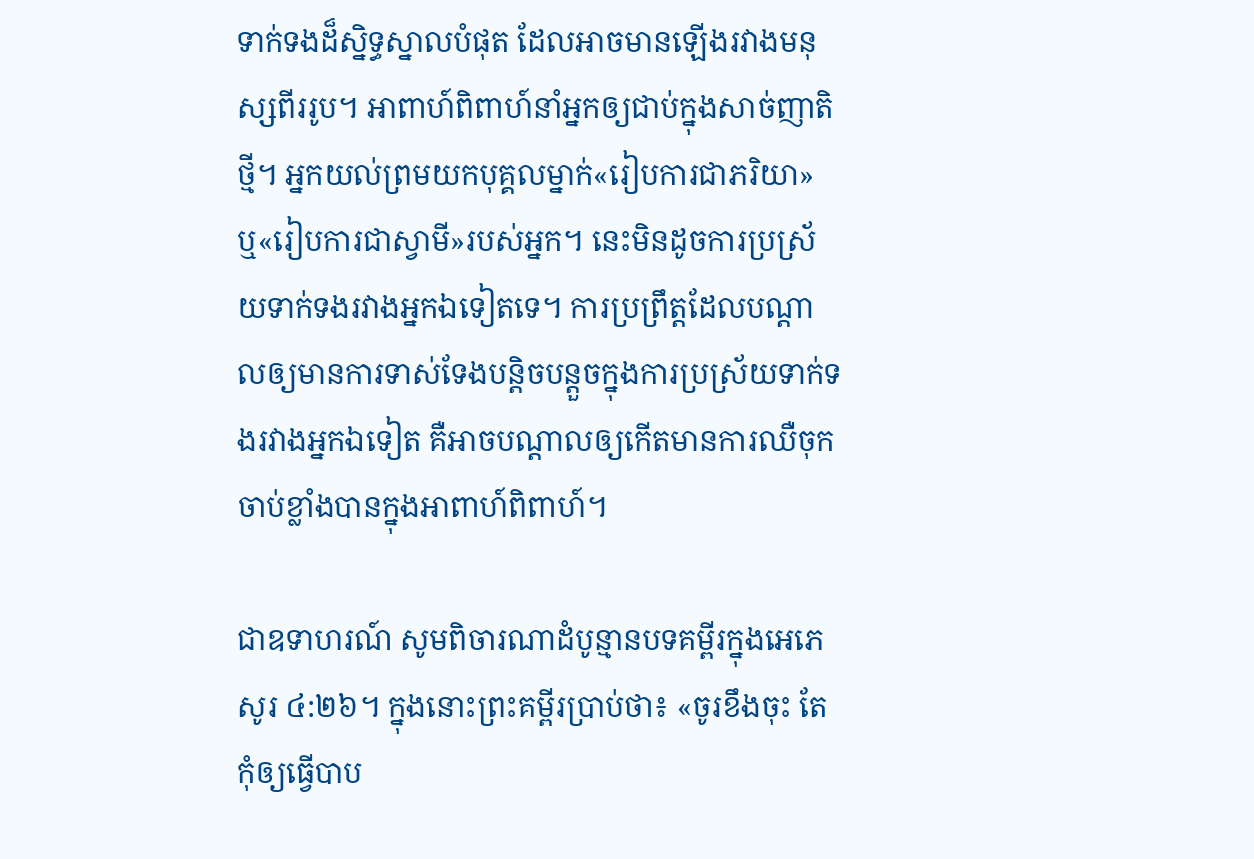ទាក់ទងដ៏ស្និទ្ធស្នាលបំផុត ដែលអាចមានឡើងរវាងមនុស្សពីររូប។ អាពាហ៍ពិពាហ៍នាំអ្នកឲ្យជាប់ក្នុងសាច់ញាតិថ្មី។ អ្នកយល់ព្រមយកបុគ្គលម្នាក់«រៀបការជាភរិយា» ឬ«រៀបការជាស្វាមី»របស់អ្នក។ នេះមិនដូចការប្រស្រ័យទាក់ទងរវាងអ្នកឯទៀតទេ។ ការប្រព្រឹត្តដែលបណ្ដាលឲ្យមានការទាស់ទែងបន្ដិចបន្តួចក្នុងការប្រស្រ័យទាក់ទងរវាងអ្នកឯទៀត គឺអាចបណ្ដាលឲ្យកើតមានការឈឺចុកចាប់ខ្លាំងបានក្នុងអាពាហ៍ពិពាហ៍។

ជាឧទាហរណ៍ សូមពិចារណាដំបូន្មានបទគម្ពីរក្នុងអេភេសូរ ៤:២៦។ ក្នុងនោះព្រះគម្ពីរប្រាប់ថា៖ «ចូរខឹងចុះ តែកុំឲ្យធ្វើបាប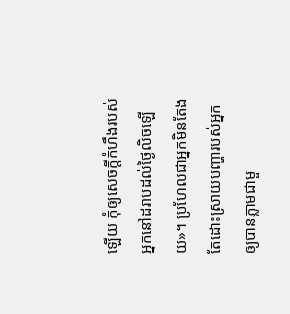ឡើយ កុំឲ្យសេចក្ដីកំហឹងរបស់អ្នកនៅដរាបដល់ថ្ងៃលិចឡើយ»។ ប្រហែលជាអ្នកមិនតែងតែដោះស្រាយបញ្ហារបស់អ្នកឲ្យបានភ្លាមជាមួ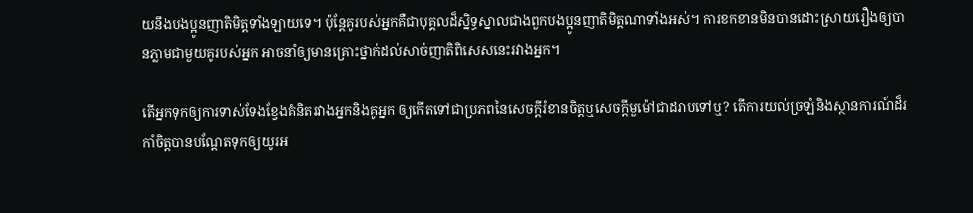យនឹងបងប្អូនញាតិមិត្តទាំងឡាយទេ។ ប៉ុន្តែគូរបស់អ្នកគឺជាបុគ្គលដ៏ស្និទ្ធស្នាលជាងពួកបងប្អូនញាតិមិត្តណាទាំងអស់។ ការខកខានមិនបានដោះស្រាយរឿងឲ្យបានភ្លាមជាមួយគូរបស់អ្នក អាចនាំឲ្យមានគ្រោះថ្នាក់ដល់សាច់ញាតិពិសេសនេះរវាងអ្នក។

តើអ្នកទុកឲ្យការទាស់ទែងខ្វែងគំនិតរវាងអ្នកនិងគូអ្នក ឲ្យកើតទៅជាប្រភពនៃសេចក្ដីរំខានចិត្តឬសេចក្ដីមួម៉ៅជាដរាបទៅឬ? តើការយល់ច្រឡំនិងស្ថានការណ៍ដ៏រកាំចិត្តបានបណ្ដែតទុកឲ្យយូរអ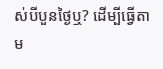ស់បីបួនថ្ងៃឬ? ដើម្បីធ្វើតាម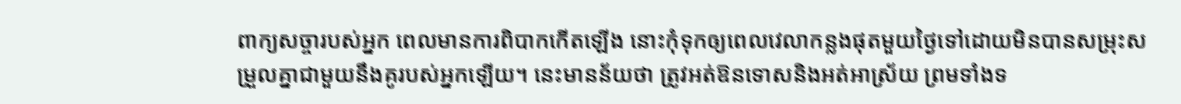ពាក្យសច្ចារបស់អ្នក ពេលមានការពិបាកកើតឡើង នោះកុំទុកឲ្យពេលវេលាកន្លងផុតមួយថ្ងៃទៅដោយមិនបានសម្រុះសម្រួលគ្នាជាមួយនឹងគូរបស់អ្នកឡើយ។ នេះមានន័យថា ត្រូវអត់ឱនទោសនិងអត់អាស្រ័យ ព្រមទាំងទ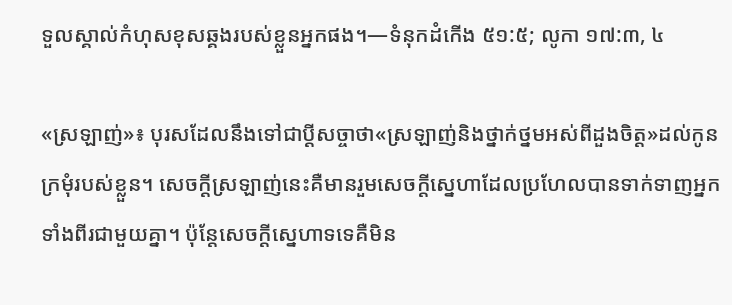ទួលស្គាល់កំហុសខុសឆ្គងរបស់ខ្លួនអ្នកផង។—ទំនុកដំកើង ៥១:៥; លូកា ១៧:៣, ៤

«ស្រឡាញ់»៖ បុរសដែលនឹងទៅជាប្ដីសច្ចាថា«ស្រឡាញ់និងថ្នាក់ថ្នមអស់ពីដួងចិត្ត»ដល់កូនក្រមុំរបស់ខ្លួន។ សេចក្ដីស្រឡាញ់នេះគឺមានរួមសេចក្ដីស្នេហាដែលប្រហែលបានទាក់ទាញអ្នកទាំងពីរជាមួយគ្នា។ ប៉ុន្តែសេចក្ដីស្នេហាទទេគឺមិន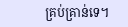គ្រប់គ្រាន់ទេ។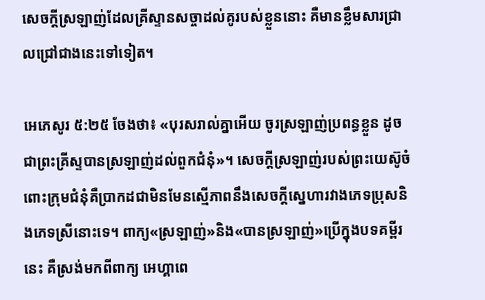សេចក្ដីស្រឡាញ់ដែលគ្រីស្ទានសច្ចាដល់គូរបស់ខ្លួននោះ គឺមានខ្លឹមសារជ្រាលជ្រៅជាងនេះទៅទៀត។

អេភេសូរ ៥:២៥ ចែងថា៖ «បុរសរាល់គ្នាអើយ ចូរស្រឡាញ់ប្រពន្ធខ្លួន ដូចជាព្រះគ្រីស្ទបានស្រឡាញ់ដល់ពួកជំនុំ»។ សេចក្ដីស្រឡាញ់របស់ព្រះយេស៊ូចំពោះក្រុមជំនុំគឺប្រាកដជាមិនមែនស្មើភាពនឹងសេចក្ដីស្នេហារវាងភេទប្រុសនិងភេទស្រីនោះទេ។ ពាក្យ«ស្រឡាញ់»និង«បានស្រឡាញ់»ប្រើក្នុងបទគម្ពីរនេះ គឺស្រង់មកពីពាក្យ អេហ្គាពេ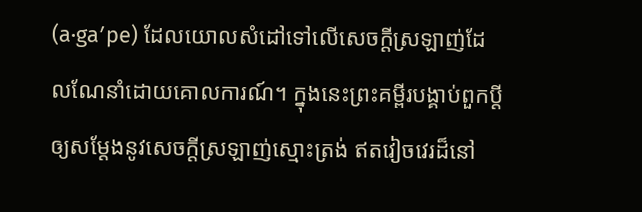(a·gaʹpe) ដែលយោលសំដៅទៅលើសេចក្ដីស្រឡាញ់ដែលណែនាំដោយគោលការណ៍។ ក្នុងនេះព្រះគម្ពីរបង្គាប់ពួកប្ដីឲ្យសម្ដែងនូវសេចក្ដីស្រឡាញ់ស្មោះត្រង់ ឥតវៀចវេរដ៏នៅ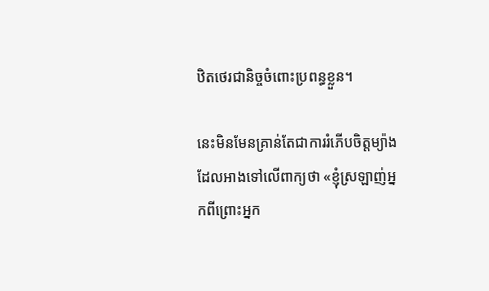ឋិតថេរជានិច្ចចំពោះប្រពន្ធខ្លួន។

នេះមិនមែនគ្រាន់តែជាការរំភើបចិត្តម្យ៉ាងដែលអាងទៅលើពាក្យថា «ខ្ញុំស្រឡាញ់អ្នកពីព្រោះអ្នក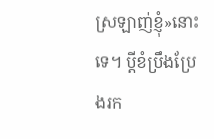ស្រឡាញ់ខ្ញុំ»នោះទេ។ ប្ដីខំប្រឹងប្រែងរក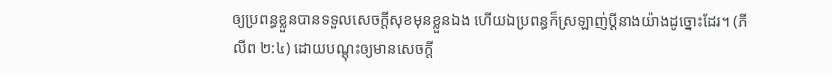ឲ្យប្រពន្ធខ្លួនបានទទួលសេចក្ដីសុខមុនខ្លួនឯង ហើយឯប្រពន្ធក៏ស្រឡាញ់ប្ដីនាងយ៉ាងដូច្នោះដែរ។ (ភីលីព ២:៤) ដោយបណ្ដុះឲ្យមានសេចក្ដី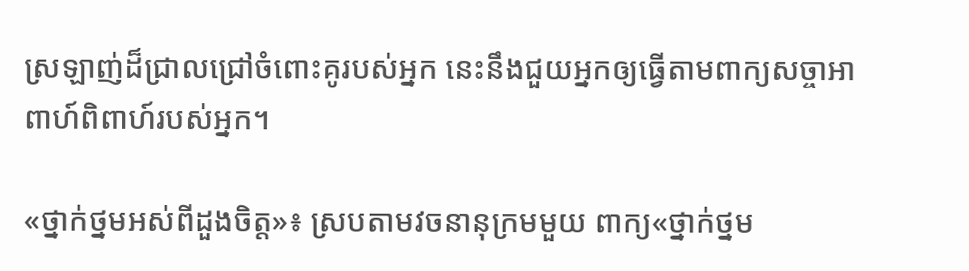ស្រឡាញ់ដ៏ជ្រាលជ្រៅចំពោះគូរបស់អ្នក នេះនឹងជួយអ្នកឲ្យធ្វើតាមពាក្យសច្ចាអាពាហ៍ពិពាហ៍របស់អ្នក។

«ថ្នាក់ថ្នមអស់ពីដួងចិត្ត»៖ ស្របតាមវចនានុក្រមមួយ ពាក្យ«ថ្នាក់ថ្នម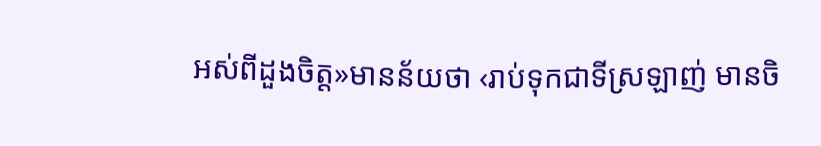អស់ពីដួងចិត្ត»មានន័យថា ‹រាប់ទុកជាទីស្រឡាញ់ មានចិ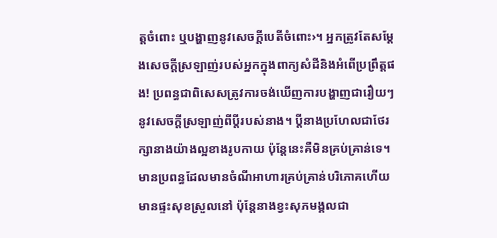ត្តចំពោះ ឬបង្ហាញនូវសេចក្ដីបេតីចំពោះ›។ អ្នកត្រូវតែសម្ដែងសេចក្ដីស្រឡាញ់របស់អ្នកក្នុងពាក្យសំដីនិងអំពើប្រព្រឹត្តផង! ប្រពន្ធជាពិសេសត្រូវការចង់ឃើញការបង្ហាញជារឿយៗនូវសេចក្ដីស្រឡាញ់ពីប្ដីរបស់នាង។ ប្ដីនាងប្រហែលជាថែរក្សានាងយ៉ាងល្អខាងរូបកាយ ប៉ុន្តែនេះគឺមិនគ្រប់គ្រាន់ទេ។ មានប្រពន្ធដែលមានចំណីអាហារគ្រប់គ្រាន់បរិភោគហើយមានផ្ទះសុខស្រួលនៅ ប៉ុន្តែនាងខ្វះសុភមង្គលជា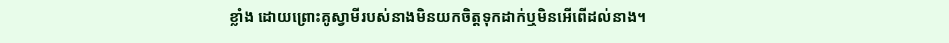ខ្លាំង ដោយព្រោះគូស្វាមីរបស់នាងមិនយកចិត្តទុកដាក់ឬមិនអើពើដល់នាង។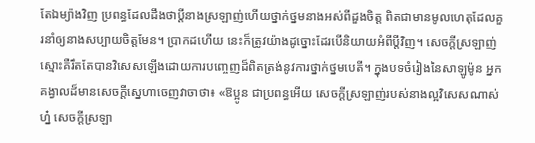តែឯម្យ៉ាងវិញ ប្រពន្ធដែលដឹងថាប្ដីនាងស្រឡាញ់ហើយថ្នាក់ថ្នមនាងអស់ពីដួងចិត្ត ពិតជាមានមូលហេតុដែលគួរនាំឲ្យនាងសប្បាយចិត្តមែន។ ប្រាកដហើយ នេះក៏ត្រូវយ៉ាងដូច្នោះដែរបើនិយាយអំពីប្ដីវិញ។ សេចក្ដីស្រឡាញ់ស្មោះគឺរឹតតែបានវិសេសឡើងដោយការបញ្ចេញដ៏ពិតត្រង់នូវការថ្នាក់ថ្នមបេតី។ ក្នុងបទចំរៀងនៃសាឡូម៉ូន អ្នកគង្វាលដ៏មានសេចក្ដីស្នេហាចេញវាចាថា៖ «ឱប្អូន ជាប្រពន្ធអើយ សេចក្ដីស្រឡាញ់របស់នាងល្អវិសេសណាស់ហ្ន៎ សេចក្ដីស្រឡា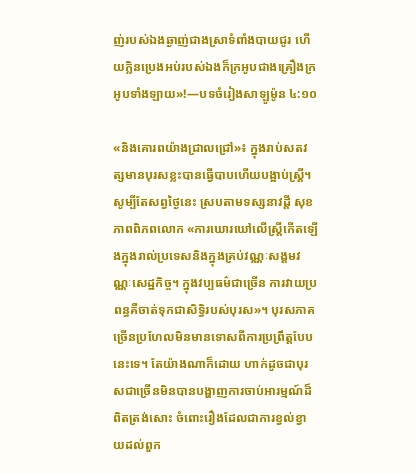ញ់របស់ឯងឆ្ងាញ់ជាងស្រាទំពាំងបាយជូរ ហើយក្លិនប្រេងអប់របស់ឯងក៏ក្រអូបជាងគ្រឿងក្រអូបទាំងឡាយ»!—បទចំរៀងសាឡូម៉ូន ៤:១០

«និងគោរពយ៉ាងជ្រាលជ្រៅ»៖ ក្នុងរាប់សតវត្សមានបុរសខ្លះបានធ្វើបាបហើយបង្អាប់ស្ត្រី។ សូម្បីតែសព្វថ្ងៃនេះ ស្របតាមទស្សនាវដ្ដី សុខភាពពិភពលោក «ការឃោរឃៅលើស្ត្រីកើតឡើងក្នុងរាល់ប្រទេសនិងក្នុងគ្រប់វណ្ណៈសង្គមវណ្ណៈសេដ្ឋកិច្ច។ ក្នុងវប្បធម៌ជាច្រើន ការវាយប្រពន្ធគឺចាត់ទុកជាសិទ្ធិរបស់បុរស»។ បុរសភាគច្រើនប្រហែលមិនមានទោសពីការប្រព្រឹត្តបែបនេះទេ។ តែយ៉ាងណាក៏ដោយ ហាក់ដូចជាបុរសជាច្រើនមិនបានបង្ហាញការចាប់អារម្មណ៍ដ៏ពិតត្រង់សោះ ចំពោះរឿងដែលជាការខ្វល់ខ្វាយដល់ពួក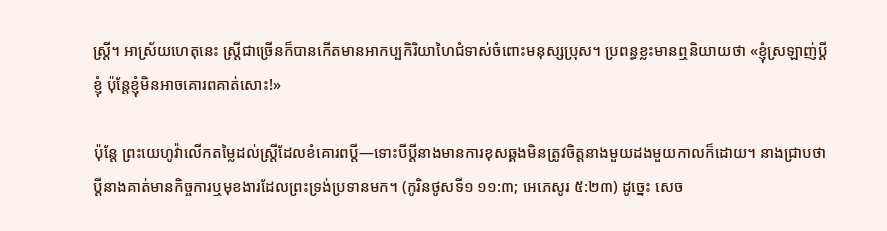ស្ត្រី។ អាស្រ័យហេតុនេះ ស្ត្រីជាច្រើនក៏បានកើតមានអាកប្បកិរិយាហៃជំទាស់ចំពោះមនុស្សប្រុស។ ប្រពន្ធខ្លះមានឮនិយាយថា «ខ្ញុំស្រឡាញ់ប្ដីខ្ញុំ ប៉ុន្តែខ្ញុំមិនអាចគោរពគាត់សោះ!»

ប៉ុន្តែ ព្រះយេហូវ៉ាលើកតម្លៃដល់ស្ត្រីដែលខំគោរពប្ដី—ទោះបីប្ដីនាងមានការខុសឆ្គងមិនត្រូវចិត្តនាងមួយដងមួយកាលក៏ដោយ។ នាងជ្រាបថាប្ដីនាងគាត់មានកិច្ចការឬមុខងារដែលព្រះទ្រង់ប្រទានមក។ (កូរិនថូសទី១ ១១:៣; អេភេសូរ ៥:២៣) ដូច្នេះ សេច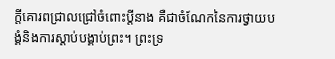ក្ដីគោរពជ្រាលជ្រៅចំពោះប្ដីនាង គឺជាចំណែកនៃការថ្វាយបង្គំនិងការស្ដាប់បង្គាប់ព្រះ។ ព្រះទ្រ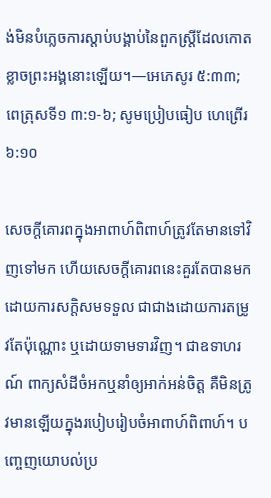ង់មិនបំភ្លេចការស្ដាប់បង្គាប់នៃពួកស្ត្រីដែលកោតខ្លាចព្រះអង្គនោះឡើយ។—អេភេសូរ ៥:៣៣; ពេត្រុសទី១ ៣:១-៦; សូមប្រៀបធៀប ហេព្រើរ ៦:១០

សេចក្ដីគោរពក្នុងអាពាហ៍ពិពាហ៍ត្រូវតែមានទៅវិញទៅមក ហើយសេចក្ដីគោរពនេះគួរតែបានមកដោយការសក្ដិសមទទួល ជាជាងដោយការតម្រូវតែប៉ុណ្ណោះ ឬដោយទាមទារវិញ។ ជាឧទាហរណ៍ ពាក្យសំដីចំអកឬនាំឲ្យអាក់អន់ចិត្ត គឺមិនត្រូវមានឡើយក្នុងរបៀបរៀបចំអាពាហ៍ពិពាហ៍។ បញ្ចេញយោបល់ប្រ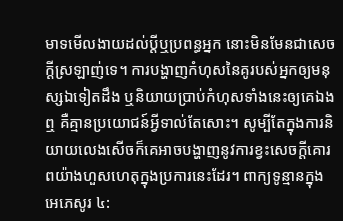មាទមើលងាយដល់ប្ដីឬប្រពន្ធអ្នក នោះមិនមែនជាសេចក្ដីស្រឡាញ់ទេ។ ការបង្ហាញកំហុសនៃគូរបស់អ្នកឲ្យមនុស្សឯទៀតដឹង ឬនិយាយប្រាប់កំហុសទាំងនេះឲ្យគេឯងឮ គឺគ្មានប្រយោជន៍អ្វីទាល់តែសោះ។ សូម្បីតែក្នុងការនិយាយលេងសើចក៏គេអាចបង្ហាញនូវការខ្វះសេចក្ដីគោរពយ៉ាងហួសហេតុក្នុងប្រការនេះដែរ។ ពាក្យទូន្មានក្នុងអេភេសូរ ៤: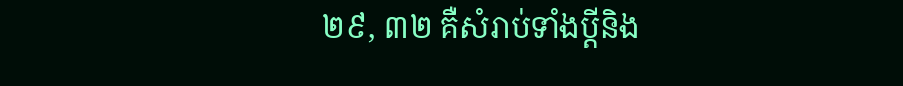២៩, ៣២ គឺសំរាប់ទាំងប្ដីនិង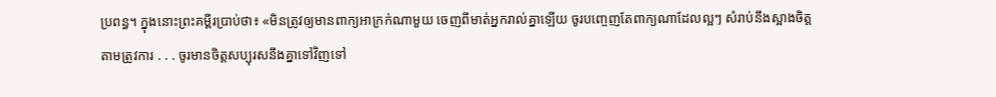ប្រពន្ធ។ ក្នុងនោះព្រះគម្ពីរប្រាប់ថា៖ «មិនត្រូវឲ្យមានពាក្យអាក្រក់ណាមួយ ចេញពីមាត់អ្នករាល់គ្នាឡើយ ចូរបញ្ចេញតែពាក្យណាដែលល្អៗ សំរាប់នឹងស្អាងចិត្តតាមត្រូវការ . . . ចូរមានចិត្តសប្បុរសនឹងគ្នាទៅវិញទៅ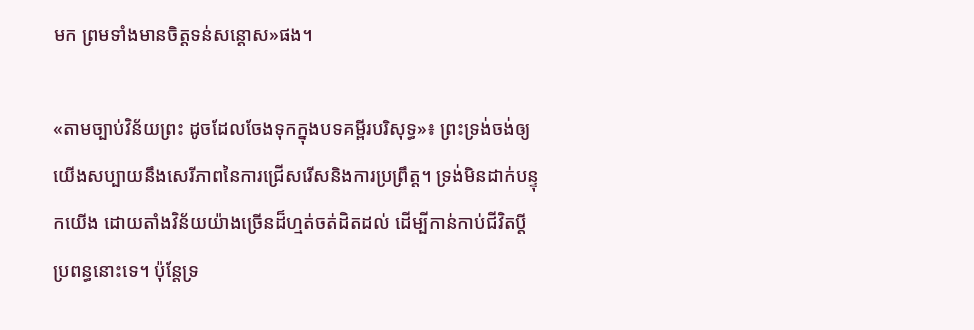មក ព្រមទាំងមានចិត្តទន់សន្ដោស»ផង។

«តាមច្បាប់វិន័យព្រះ ដូចដែលចែងទុកក្នុងបទគម្ពីរបរិសុទ្ធ»៖ ព្រះទ្រង់ចង់ឲ្យយើងសប្បាយនឹងសេរីភាពនៃការជ្រើសរើសនិងការប្រព្រឹត្ត។ ទ្រង់មិនដាក់បន្ទុកយើង ដោយតាំងវិន័យយ៉ាងច្រើនដ៏ហ្មត់ចត់ដិតដល់ ដើម្បីកាន់កាប់ជីវិតប្ដីប្រពន្ធនោះទេ។ ប៉ុន្តែទ្រ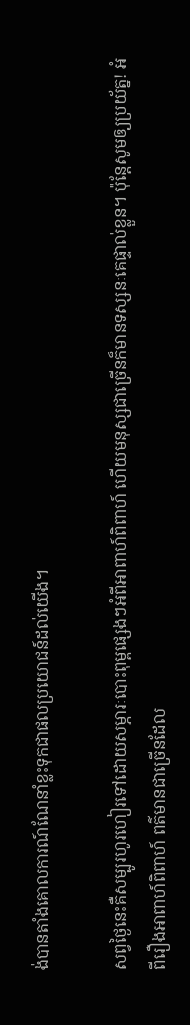ង់បានតាំងគោលការណ៍ណែនាំខ្លះទុកជាផលប្រយោជន៍ដល់យើង។

សព្វថ្ងៃនេះគឺសម្បូរហូរហៀរទៅដោយសម្ភារៈបោះពុម្ពផ្សេងៗអំពីអាពាហ៍ពិពាហ៍ ហើយមនុស្សជាច្រើនក៏មានទស្សនៈគេផ្ទាល់ខ្លួន។ ប៉ុន្តែសូមឲ្យប្រយ័ត្ន! អំពីរឿងអាពាហ៍ពិពាហ៍ ពត៌មានជាច្រើនដែល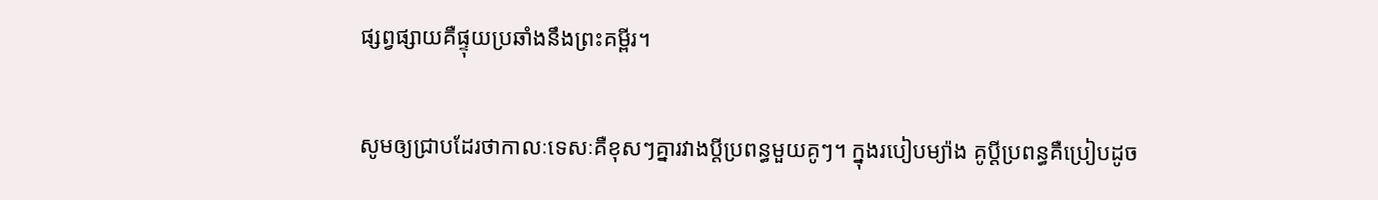ផ្សព្វផ្សាយគឺផ្ទុយប្រឆាំងនឹងព្រះគម្ពីរ។

សូមឲ្យជ្រាបដែរថាកាលៈទេសៈគឺខុសៗគ្នារវាងប្ដីប្រពន្ធមួយគូៗ។ ក្នុងរបៀបម្យ៉ាង គូប្ដីប្រពន្ធគឺប្រៀបដូច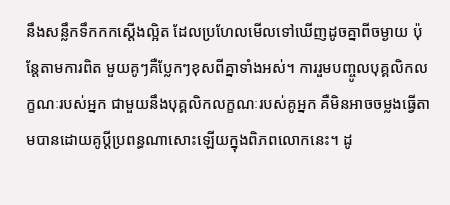នឹងសន្លឹកទឹកកកស្តើងល្អិត ដែលប្រហែលមើលទៅឃើញដូចគ្នាពីចម្ងាយ ប៉ុន្តែតាមការពិត មួយគូៗគឺប្លែកៗខុសពីគ្នាទាំងអស់។ ការរួមបញ្ចូលបុគ្គលិកលក្ខណៈរបស់អ្នក ជាមួយនឹងបុគ្គលិកលក្ខណៈរបស់គូអ្នក គឺមិនអាចចម្លងធ្វើតាមបានដោយគូប្ដីប្រពន្ធណាសោះឡើយក្នុងពិភពលោកនេះ។ ដូ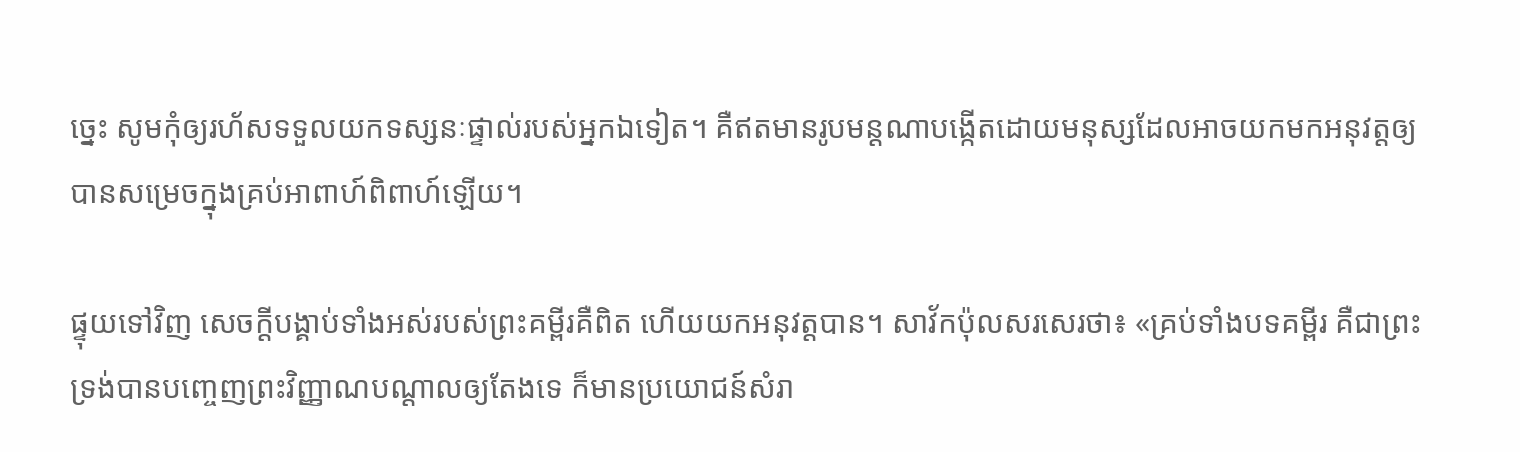ច្នេះ សូមកុំឲ្យរហ័សទទួលយកទស្សនៈផ្ទាល់របស់អ្នកឯទៀត។ គឺឥតមានរូបមន្តណាបង្កើតដោយមនុស្សដែលអាចយកមកអនុវត្តឲ្យបានសម្រេចក្នុងគ្រប់អាពាហ៍ពិពាហ៍ឡើយ។

ផ្ទុយទៅវិញ សេចក្ដីបង្គាប់ទាំងអស់របស់ព្រះគម្ពីរគឺពិត ហើយយកអនុវត្តបាន។ សាវ័កប៉ុលសរសេរថា៖ «គ្រប់ទាំងបទគម្ពីរ គឺជាព្រះទ្រង់បានបញ្ចេញព្រះវិញ្ញាណបណ្ដាលឲ្យតែងទេ ក៏មានប្រយោជន៍សំរា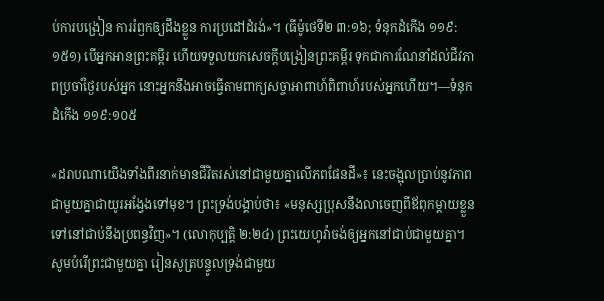ប់ការបង្រៀន ការរំឭកឲ្យដឹងខ្លួន ការប្រដៅដំរង់»។ (ធីម៉ូថេទី២ ៣:១៦; ទំនុកដំកើង ១១៩:១៥១) បើអ្នកអានព្រះគម្ពីរ ហើយទទួលយកសេចក្ដីបង្រៀនព្រះគម្ពីរ ទុកជាការណែនាំដល់ជីវភាពប្រចាំថ្ងៃរបស់អ្នក នោះអ្នកនឹងអាចធ្វើតាមពាក្យសច្ចាអាពាហ៍ពិពាហ៍របស់អ្នកហើយ។—ទំនុកដំកើង ១១៩:១០៥

«ដរាបណាយើងទាំងពីរនាក់មានជីវិតរស់នៅជាមួយគ្នាលើភពផែនដី»៖ នេះចង្អុលប្រាប់នូវភាពជាមួយគ្នាជាយូរអង្វែងទៅមុខ។ ព្រះទ្រង់បង្គាប់ថា៖ «មនុស្សប្រុសនឹងលាចេញពីឪពុកម្ដាយខ្លួន ទៅនៅជាប់នឹងប្រពន្ធវិញ»។ (លោកុប្បត្តិ ២:២៤) ព្រះយេហូវ៉ាចង់ឲ្យអ្នកនៅជាប់ជាមួយគ្នា។ សូមបំរើព្រះជាមួយគ្នា រៀនសូត្របន្ទូលទ្រង់ជាមួយ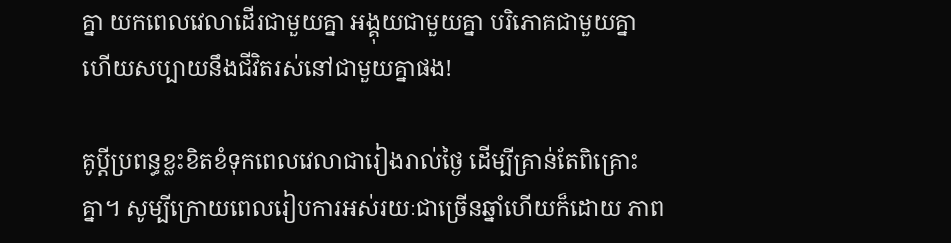គ្នា យកពេលវេលាដើរជាមួយគ្នា អង្គុយជាមួយគ្នា បរិភោគជាមួយគ្នា ហើយសប្បាយនឹងជីវិតរស់នៅជាមួយគ្នាផង!

គូប្ដីប្រពន្ធខ្លះខិតខំទុកពេលវេលាជារៀងរាល់ថ្ងៃ ដើម្បីគ្រាន់តែពិគ្រោះគ្នា។ សូម្បីក្រោយពេលរៀបការអស់រយៈជាច្រើនឆ្នាំហើយក៏ដោយ ភាព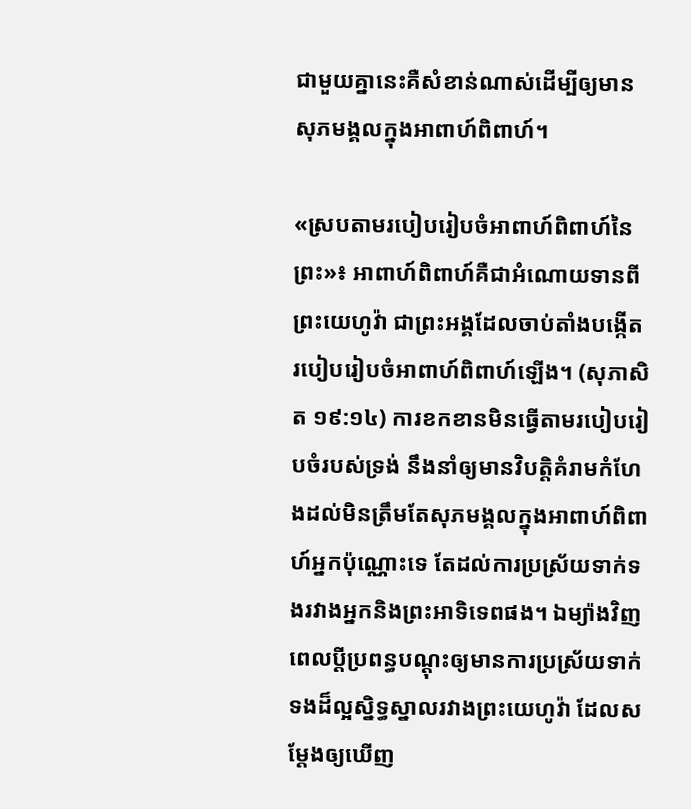ជាមួយគ្នានេះគឺសំខាន់ណាស់ដើម្បីឲ្យមានសុភមង្គលក្នុងអាពាហ៍ពិពាហ៍។

«ស្របតាមរបៀបរៀបចំអាពាហ៍ពិពាហ៍នៃព្រះ»៖ អាពាហ៍ពិពាហ៍គឺជាអំណោយទានពីព្រះយេហូវ៉ា ជាព្រះអង្គដែលចាប់តាំងបង្កើតរបៀបរៀបចំអាពាហ៍ពិពាហ៍ឡើង។ (សុភាសិត ១៩:១៤) ការខកខានមិនធ្វើតាមរបៀបរៀបចំរបស់ទ្រង់ នឹងនាំឲ្យមានវិបត្ដិគំរាមកំហែងដល់មិនត្រឹមតែសុភមង្គលក្នុងអាពាហ៍ពិពាហ៍អ្នកប៉ុណ្ណោះទេ តែដល់ការប្រស្រ័យទាក់ទងរវាងអ្នកនិងព្រះអាទិទេពផង។ ឯម្យ៉ាងវិញ ពេលប្ដីប្រពន្ធបណ្ដុះឲ្យមានការប្រស្រ័យទាក់ទងដ៏ល្អស្និទ្ធស្នាលរវាងព្រះយេហូវ៉ា ដែលសម្ដែងឲ្យឃើញ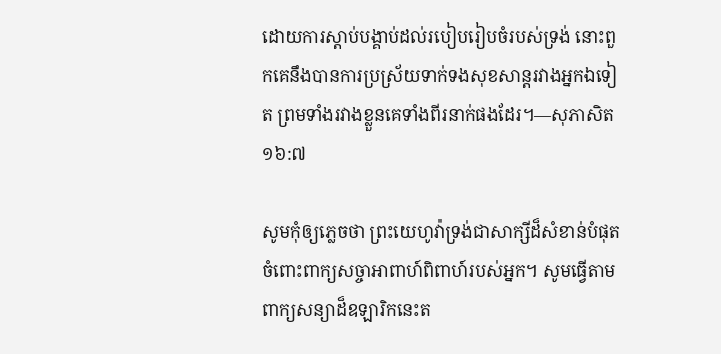ដោយការស្ដាប់បង្គាប់ដល់របៀបរៀបចំរបស់ទ្រង់ នោះពួកគេនឹងបានការប្រស្រ័យទាក់ទងសុខសាន្តរវាងអ្នកឯទៀត ព្រមទាំងរវាងខ្លួនគេទាំងពីរនាក់ផងដែរ។—សុភាសិត ១៦:៧

សូមកុំឲ្យភ្លេចថា ព្រះយេហូវ៉ាទ្រង់ជាសាក្សីដ៏សំខាន់បំផុត ចំពោះពាក្យសច្ចាអាពាហ៍ពិពាហ៍របស់អ្នក។ សូមធ្វើតាមពាក្យសន្យាដ៏ឧឡារិកនេះត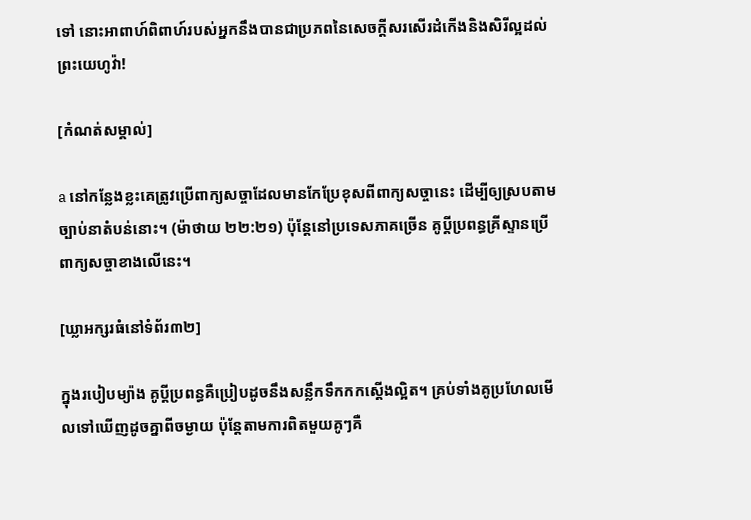ទៅ នោះអាពាហ៍ពិពាហ៍របស់អ្នកនឹងបានជាប្រភពនៃសេចក្ដីសរសើរដំកើងនិងសិរីល្អដល់ព្រះយេហូវ៉ា!

[កំណត់សម្គាល់]

a នៅកន្លែងខ្លះគេត្រូវប្រើពាក្យសច្ចាដែលមានកែប្រែខុសពីពាក្យសច្ចានេះ ដើម្បីឲ្យស្របតាមច្បាប់នាតំបន់នោះ។ (ម៉ាថាយ ២២:២១) ប៉ុន្តែនៅប្រទេសភាគច្រើន គូប្ដីប្រពន្ធគ្រីស្ទានប្រើពាក្យសច្ចាខាងលើនេះ។

[ឃ្លាអក្សរធំនៅទំព័រ៣២]

ក្នុងរបៀបម្យ៉ាង គូប្ដីប្រពន្ធគឺប្រៀបដូចនឹងសន្លឹកទឹកកកស្តើងល្អិត។ គ្រប់ទាំងគូប្រហែលមើលទៅឃើញដូចគ្នាពីចម្ងាយ ប៉ុន្តែតាមការពិតមួយគូៗគឺ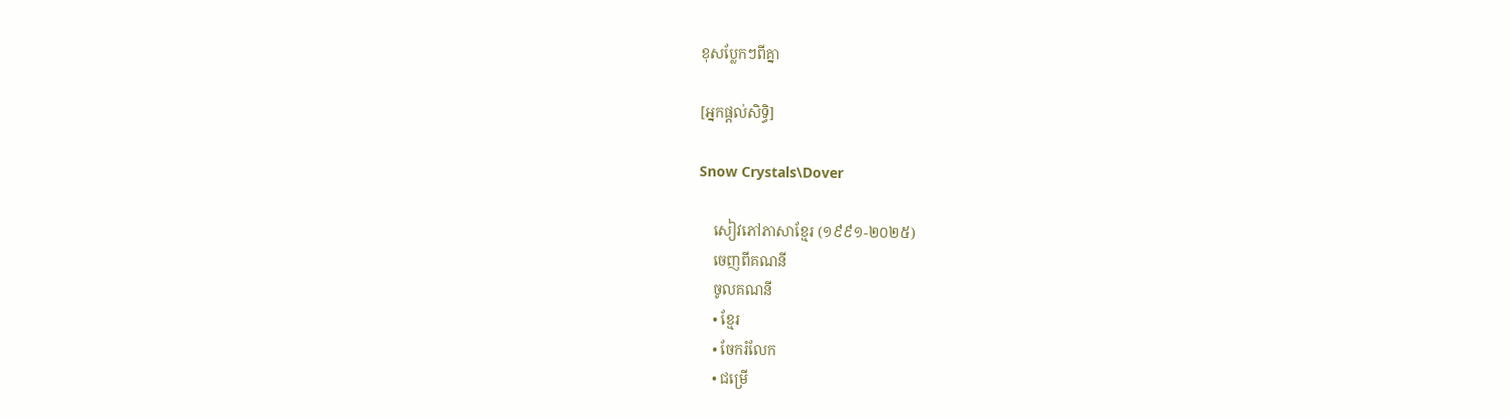ខុសប្លែកៗពីគ្នា

[អ្នកផ្ដល់សិទ្ធិ]

Snow Crystals\Dover

    សៀវភៅភាសាខ្មែរ (១៩៩១-២០២៥)
    ចេញពីគណនី
    ចូលគណនី
    • ខ្មែរ
    • ចែករំលែក
    • ជម្រើ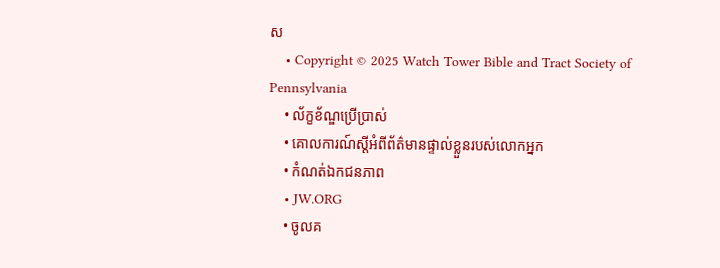ស
    • Copyright © 2025 Watch Tower Bible and Tract Society of Pennsylvania
    • ល័ក្ខខ័ណ្ឌប្រើប្រាស់
    • គោលការណ៍ស្ដីអំពីព័ត៌មានផ្ទាល់ខ្លួនរបស់លោកអ្នក
    • កំណត់ឯកជនភាព
    • JW.ORG
    • ចូលគ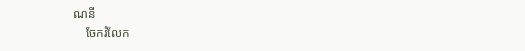ណនី
    ចែករំលែក